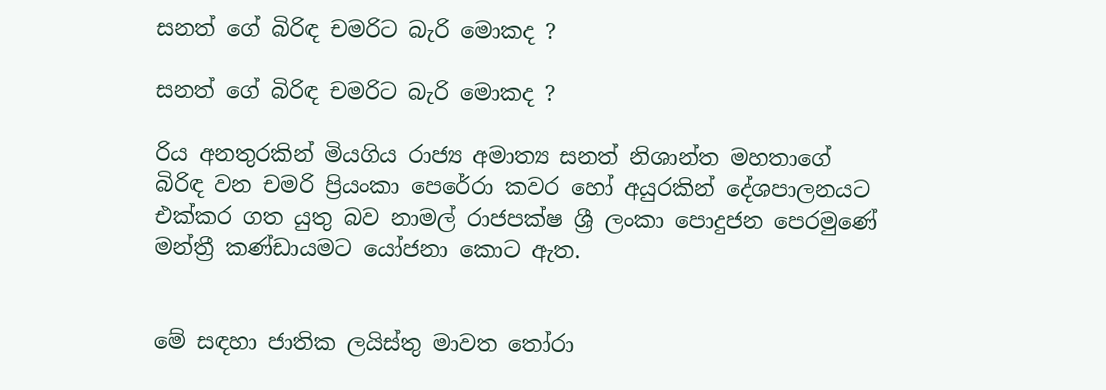සනත් ගේ බිරිඳ චමරිට බැරි මොකද ?

සනත් ගේ බිරිඳ චමරිට බැරි මොකද ?

රිය අනතුරකින් මියගිය රාජ්‍ය අමාත්‍ය සනත් නිශාන්ත මහතාගේ බිරිඳ වන චමරි ප්‍රියංකා පෙරේරා කවර හෝ අයුරකින් දේශපාලනයට එක්කර ගත යුතු බව නාමල් රාජපක්ෂ ශ්‍රී ලංකා පොදුජන පෙරමුණේ මන්ත්‍රී කණ්ඩායමට යෝජනා කොට ඇත.


මේ සඳහා ජාතික ලයිස්තු මාවත තෝරා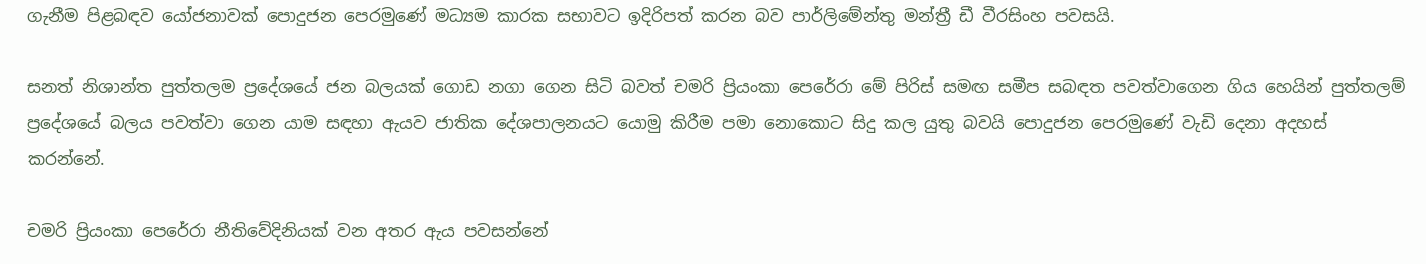ගැනීම පිළබඳව යෝජනාවක් පොදුජන පෙරමුණේ මධ්‍යම කාරක සභාවට ඉදිරිපත් කරන බව පාර්ලිමේන්තු මන්ත්‍රී ඩී වීරසිංහ පවසයි.

සනත් නිශාන්ත පුත්තලම ප්‍රදේශයේ ජන බලයක් ගොඩ නගා ගෙන සිටි බවත් චමරි ප්‍රියංකා පෙරේරා මේ පිරිස් සමඟ සමීප සබඳත පවත්වාගෙන ගිය හෙයින් පුත්තලම් ප්‍රදේශයේ බලය පවත්වා ගෙන යාම සඳහා ඇයව ජාතික දේශපාලනයට යොමු කිරීම පමා නොකොට සිදු කල යුතු බවයි පොදුජන පෙරමුණේ වැඩි දෙනා අදහස් කරන්නේ.

චමරි ප්‍රියංකා පෙරේරා නීතිවේදිනියක් වන අතර ඇය පවසන්නේ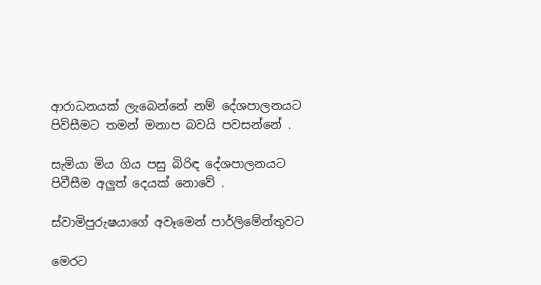ආරාධනයක් ලැබෙන්නේ නම් දේශපාලනයට පිවිසීමට තමන් මනාප බවයි පවසන්නේ .

සැමියා මිය ගිය පසු බිරිඳ දේශපාලනයට පිවීසීම අලුත් දෙයක් නොවේ .

ස්වාමිපුරුෂයාගේ අවෑමෙන් පාර්ලිමේන්තුවට

මෙරට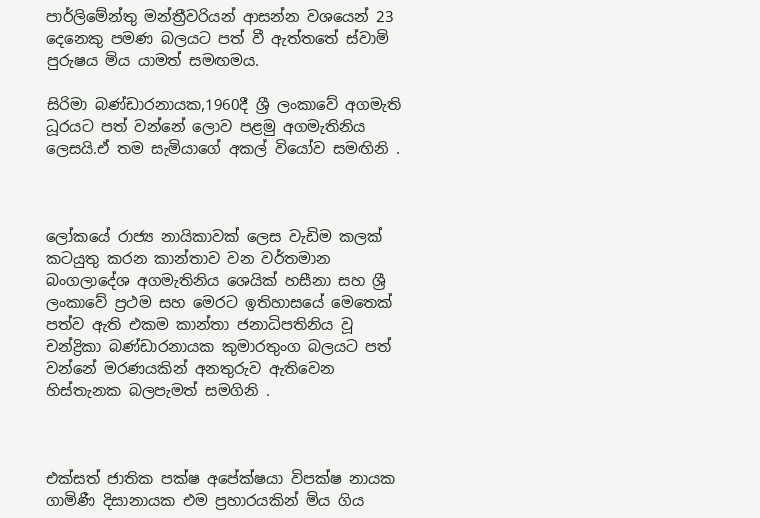පාර්ලිමේන්තු මන්ත්‍රීවරියන් ආසන්න වශයෙන් 23 දෙනෙකු පමණ බලයට පත් වී ඇත්තතේ ස්වාමි පුරුෂය මිය යාමත් සමඟමය.

සිරිමා බණ්ඩාරනායක,1960දී ශ්‍රී ලංකාවේ අගමැති ධූරයට පත් වන්නේ ලොව පළමු අගමැතිනිය ලෙසයි.ඒ තම සැමියාගේ අකල් වියෝව සමඟිනි .



ලෝකයේ රාජ්‍ය නායිකාවක් ලෙස වැඩිම කලක් කටයුතු කරන කාන්තාව වන වර්තමාන බංගලාදේශ අගමැතිනිය ශෙයික් හසීනා සහ ශ්‍රී ලංකාවේ ප්‍රථම සහ මෙරට ඉතිහාසයේ මෙතෙක් පත්ව ඇති එකම කාන්තා ජනාධිපතිනිය වූ චන්ද්‍රිකා බණ්ඩාරනායක කුමාරතුංග බලයට පත් වන්නේ මරණයකින් අනතුරුව ඇතිවෙන හිස්තැනක බලපැමත් සමගිනි .



එක්සත් ජාතික පක්ෂ අපේක්ෂයා විපක්ෂ නායක ගාමිණී දිසානායක එම ප්‍රහාරයකින් මිය ගිය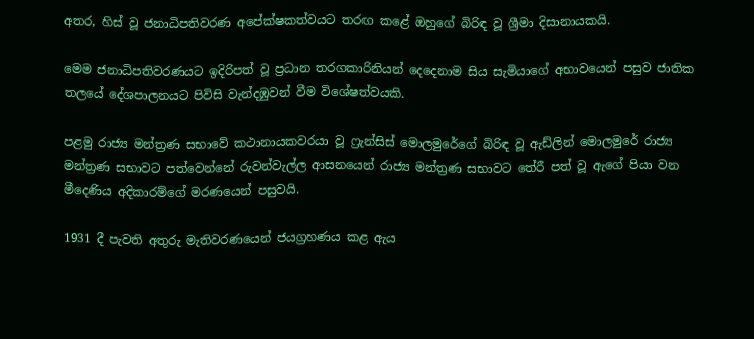අතර, හිස් වූ ජනාධිපතිවරණ අපේක්ෂකත්වයට තරඟ කළේ ඔහුගේ බිරිඳ වූ ශ්‍රීමා දිසානායකයි.

මෙම ජනාධිපතිවරණයට ඉදිරිපත් වූ ප්‍රධාන තරගකාරිනියන් දෙදෙනාම සිය සැමියාගේ අභාවයෙන් පසුව ජාතික තලයේ දේශපාලනයට පිවිසි වැන්දඹුවන් වීම විශේෂත්වයකි.

පළමු රාජ්‍ය මන්ත්‍රණ සභාවේ කථානායකවරයා වූ ෆ්‍රැන්සිස් මොලමුරේගේ බිරිඳ වූ ඇඩ්ලින් මොලමුරේ රාජ්‍ය මන්ත්‍රණ සභාවට පත්වෙන්නේ රුවන්වැල්ල ආසනයෙන් රාජ්‍ය මන්ත්‍රණ සභාවට තේරී පත් වූ ඇගේ පියා වන මීදෙණිය අදිකාරම්ගේ මරණයෙන් පසුවයි.

1931 දී පැවති අතුරු මැතිවරණයෙන් ජයග්‍රහණය කළ ඇය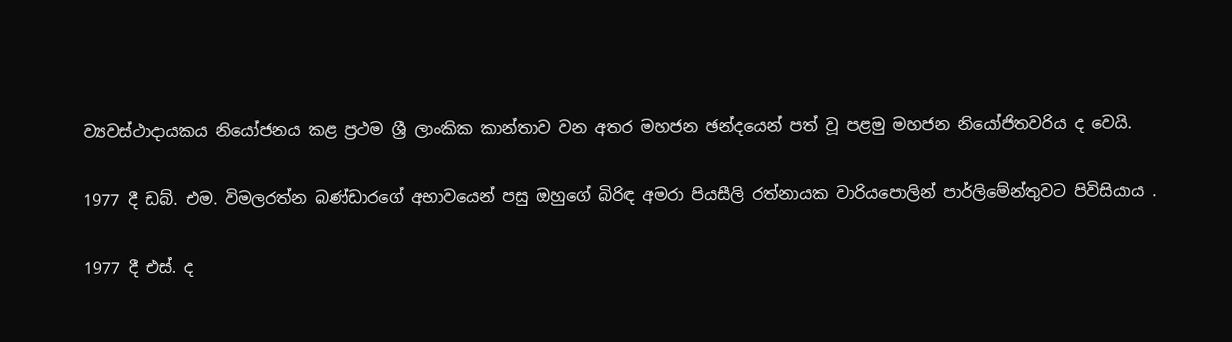ව්‍යවස්ථාදායකය නියෝජනය කළ ප්‍රථම ශ්‍රී ලාංකික කාන්තාව වන අතර මහජන ඡන්දයෙන් පත් වූ පළමු මහජන නියෝජිතවරිය ද වෙයි.

1977 දී ඩබ්. එම. විමලරත්න බණ්ඩාරගේ අභාවයෙන් පසු ඔහුගේ බිරිඳ අමරා පියසීලි රත්නායක වාරියපොලින් පාර්ලිමේන්තුවට පිවිසියාය .

1977 දී එස්. ද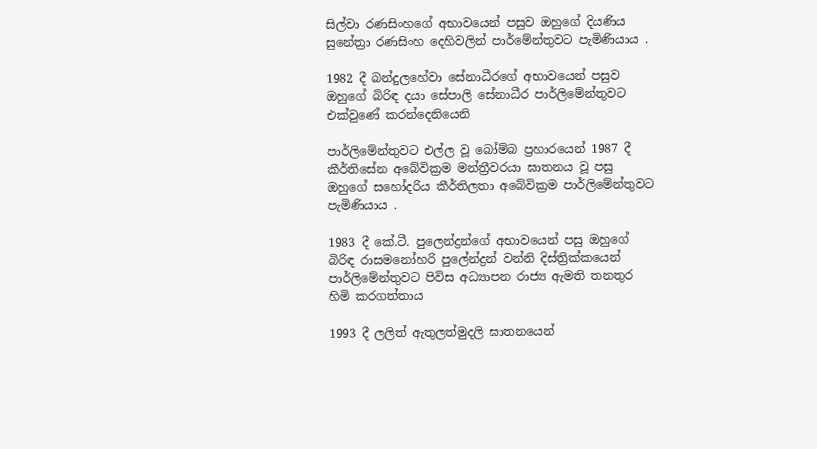සිල්වා රණසිංහගේ අභාවයෙන් පසුව ඔහුගේ දියණිය සුනේත්‍රා රණසිංහ දෙහිවලින් පාර්මේන්තුවට පැමිණියාය .

1982 දී බන්දුලහේවා සේනාධීරගේ අභාවයෙන් පසුව ඔහුගේ බිරිඳ දයා සේපාලි සේනාධීර පාර්ලිමේන්තුවට එක්වුණේ කරන්දෙනියෙනි

පාර්ලිමේන්තුවට එල්ල වූ බෝම්බ ප්‍රහාරයෙන් 1987 දී කීර්තිසේන අබේවික්‍රම මන්ත්‍රීවරයා ඝාතනය වූ පසු ඔහුගේ සහෝදරිය කීර්තිලතා අබේවික්‍රම පාර්ලිමේන්තුවට පැමිණියාය .

1983 දී කේ.ටී. පුලෙන්ද්‍රන්ගේ අභාවයෙන් පසු ඔහුගේ බිරිඳ රාසමනෝහරි පුලේන්ද්‍රන් වන්නි දිස්ත්‍රික්කයෙන් පාර්ලිමේන්තුවට පිවිස අධ්‍යාපන රාජ්‍ය ඇමති තනතුර හිමි කරගත්තාය

1993 දී ලලිත් ඇතුලත්මුදලි ඝාතනයෙන්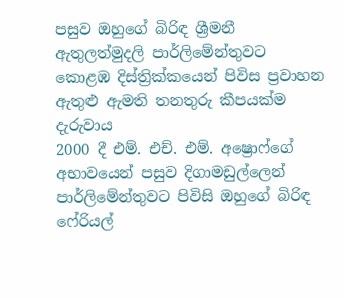පසුව ඔහුගේ බිරිඳ ශ්‍රීමනී ඇතුලත්මුදලි පාර්ලිමේන්තුවට කොළඹ දිස්ත්‍රික්කයෙන් පිවිස ප්‍රවාහන ඇතුළු ඇමති තනතුරු කීපයක්ම දැරුවාය
2000 දී එම්. එච්. එම්. අෂ්‍රොෆ්ගේ අභාවයෙන් පසුව දිගාමඩුල්ලෙන් පාර්ලිමේන්තුවට පිවිසි ඔහුගේ බිරිඳ ෆේරියල්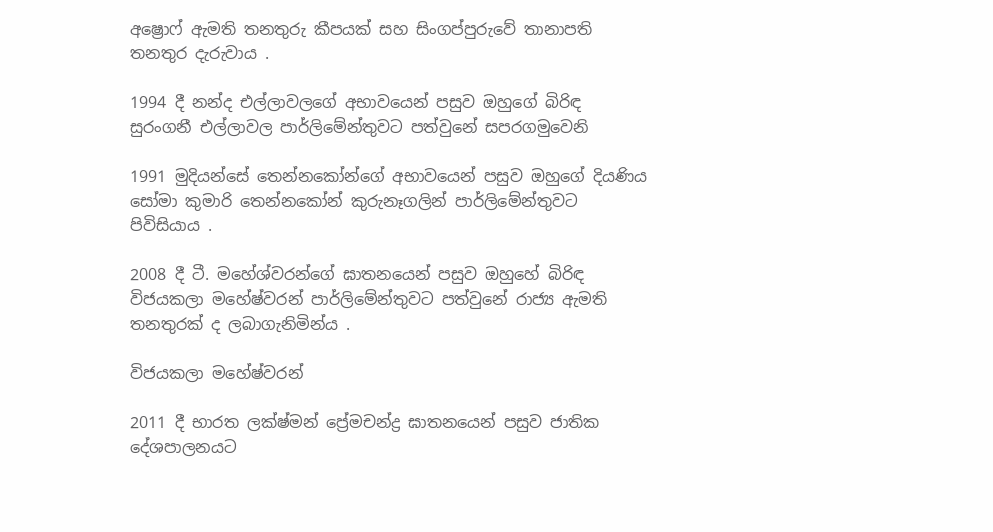අෂ්‍රොෆ් ඇමති තනතුරු කීපයක් සහ සිංගප්පුරුවේ තානාපති තනතුර දැරුවාය .

1994 දී නන්ද එල්ලාවලගේ අභාවයෙන් පසුව ඔහුගේ බිරිඳ සුරංගනී එල්ලාවල පාර්ලිමේන්තුවට පත්වුනේ සපරගමුවෙනි

1991 මුදියන්සේ තෙන්නකෝන්ගේ අභාවයෙන් පසුව ඔහුගේ දියණිය සෝමා කුමාරි තෙන්නකෝන් කුරුනෑගලින් පාර්ලිමේන්තුවට පිවිසියාය .

2008 දී ටී. මහේශ්වරන්ගේ ඝාතනයෙන් පසුව ඔහුහේ බිරිඳ විජයකලා මහේෂ්වරන් පාර්ලිමේන්තුවට පත්වුනේ රාජ්‍ය ඇමති තනතුරක් ද ලබාගැනිමින්ය .

විජයකලා මහේෂ්වරන්

2011 දී භාරත ලක්ෂ්මන් ප්‍රේමචන්ද්‍ර ඝාතනයෙන් පසුව ජාතික දේශපාලනයට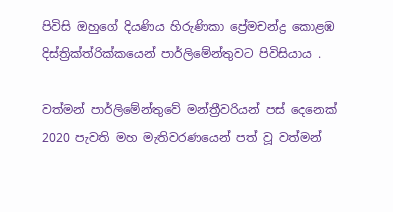පිවිසි ඔහුගේ දියණිය හිරුණිකා ප්‍රේමචන්ද්‍ර කොළඹ දිස්ත්‍රික්ත්රික්කයෙන් පාර්ලිමේන්තුවට පිවිසියාය .

වත්මන් පාර්ලිමේන්තුවේ මන්ත්‍රීවරියන් පස් දෙනෙක්
2020 පැවති මහ මැතිවරණයෙන් පත් වූ වත්මන්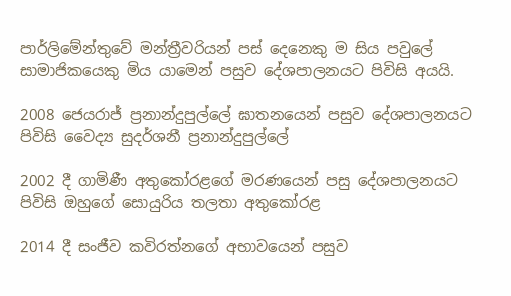පාර්ලිමේන්තුවේ මන්ත්‍රීවරියන් පස් දෙනෙකු ම සිය පවුලේ සාමාජිකයෙකු මිය යාමෙන් පසුව දේශපාලනයට පිවිසි අයයි.

2008 ජෙයරාජ් ප්‍රනාන්දුපුල්ලේ ඝාතනයෙන් පසුව දේශපාලනයට පිවිසි වෛද්‍ය සුදර්ශනී ප්‍රනාන්දුපුල්ලේ

2002 දී ගාමිණී අතුකෝරළගේ මරණයෙන් පසු දේශපාලනයට පිවිසි ඔහුගේ සොයුරිය තලතා අතුකෝරළ

2014 දී සංජීව කවිරත්නගේ අභාවයෙන් පසුව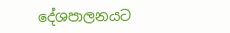දේශපාලනයට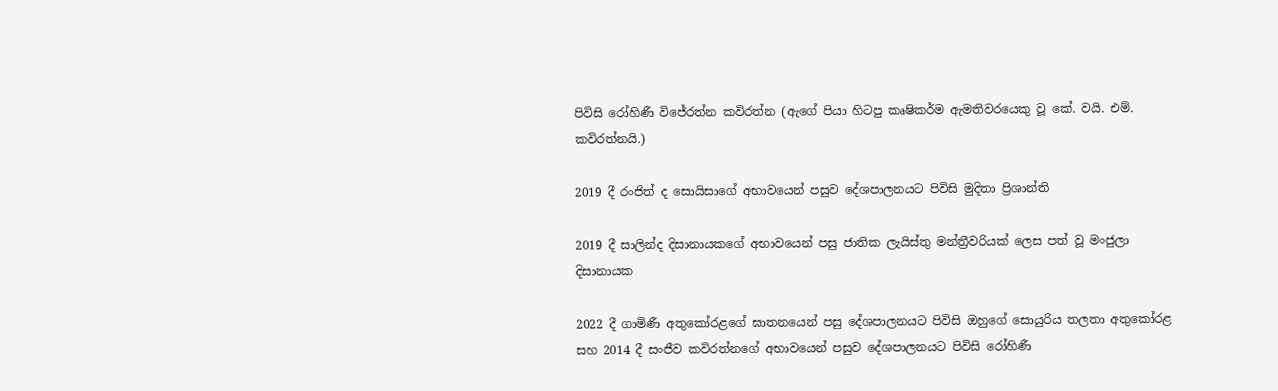පිවිසි රෝහිණී විජේරත්න කවිරත්න (ඇගේ පියා හිටපු කෘෂිකර්ම ඇමතිවරයෙකු වූ කේ. වයි. එම්. කවිරත්නයි.)

2019 දී රංජිත් ද සොයිසාගේ අභාවයෙන් පසුව දේශපාලනයට පිවිසි මුදිතා ප්‍රිශාන්ති

2019 දී සාලින්ද දිසානායකගේ අභාවයෙන් පසු ජාතික ලැයිස්තු මන්ත්‍රීවරියක් ලෙස පත් වූ මංජුලා දිසානායක

2022 දී ගාමිණී අතුකෝරළගේ ඝාතනයෙන් පසු දේශපාලනයට පිවිසි ඔහුගේ සොයුරිය තලතා අතුකෝරළ සහ 2014 දී සංජීව කවිරත්නගේ අභාවයෙන් පසුව දේශපාලනයට පිවිසි රෝහිණී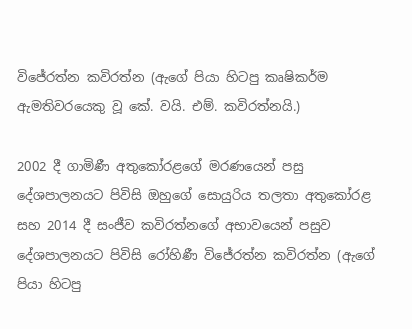විජේරත්න කවිරත්න (ඇගේ පියා හිටපු කෘෂිකර්ම ඇමතිවරයෙකු වූ කේ. වයි. එම්. කවිරත්නයි.)

2002 දී ගාමිණී අතුකෝරළගේ මරණයෙන් පසු දේශපාලනයට පිවිසි ඔහුගේ සොයුරිය තලතා අතුකෝරළ සහ 2014 දී සංජීව කවිරත්නගේ අභාවයෙන් පසුව දේශපාලනයට පිවිසි රෝහිණී විජේරත්න කවිරත්න (ඇගේ පියා හිටපු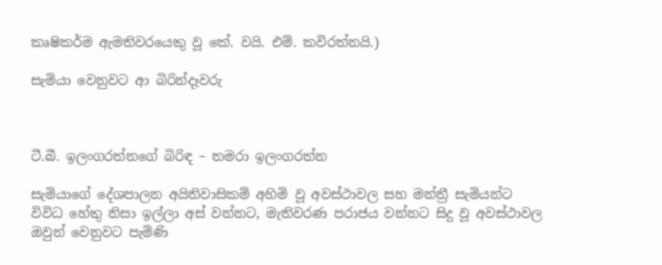කෘෂිකර්ම ඇමතිවරයෙකු වූ කේ. වයි. එම්. කවිරත්නයි.)

සැමියා වෙනුවට ආ බිරින්දෑවරු



ටී.බී. ඉලංගරත්නගේ බිරිඳ – තමරා ඉලංගරත්න

සැමියාගේ දේශපාලන අයිතිවාසිකම් අහිමි වූ අවස්ථාවල සහ මන්ත්‍රී සැමියන්ට විවිධ හේතු නිසා ඉල්ලා අස් වන්නට, මැතිවරණ පරාජය වන්නට සිදු වූ අවස්ථාවල ඔවුන් වෙනුවට පැමිණි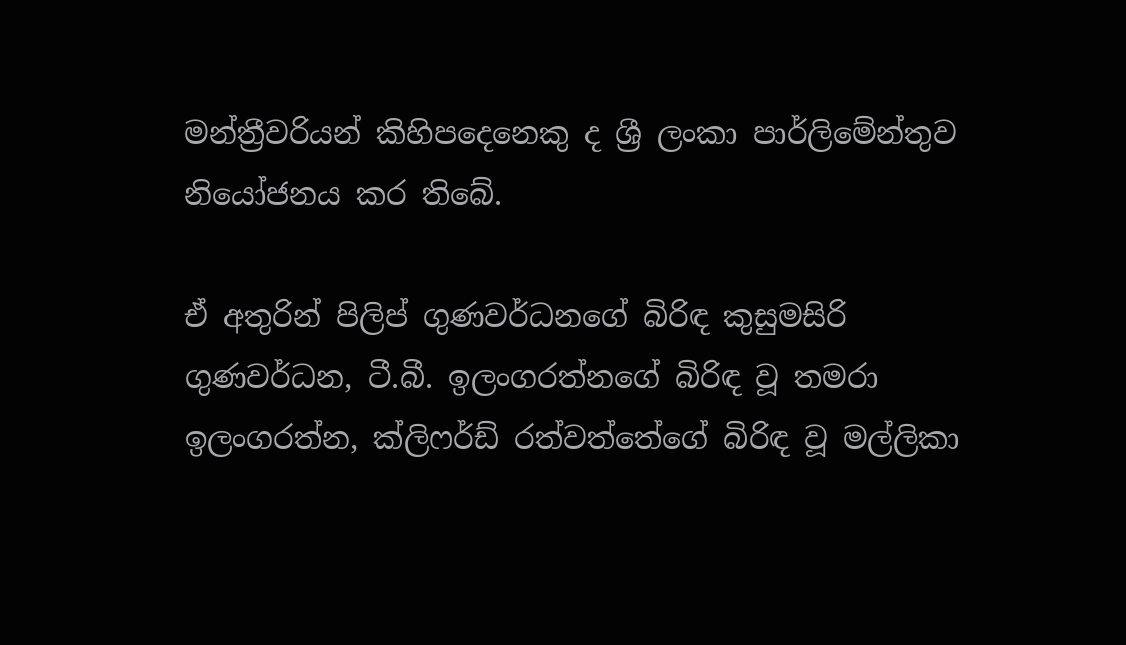මන්ත්‍රීවරියන් කිහිපදෙනෙකු ද ශ්‍රී ලංකා පාර්ලිමේන්තුව නියෝජනය කර තිබේ.

ඒ අතුරින් පිලිප් ගුණවර්ධනගේ බිරිඳ කුසුමසිරි ගුණවර්ධන, ටී.බී. ඉලංගරත්නගේ බිරිඳ වූ තමරා ඉලංගරත්න, ක්ලිෆර්ඩ් රත්වත්තේගේ බිරිඳ වූ මල්ලිකා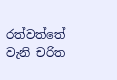රත්වත්තේ වැනි චරිත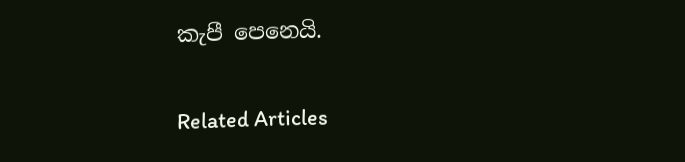කැපී පෙනෙයි.

Related Articles